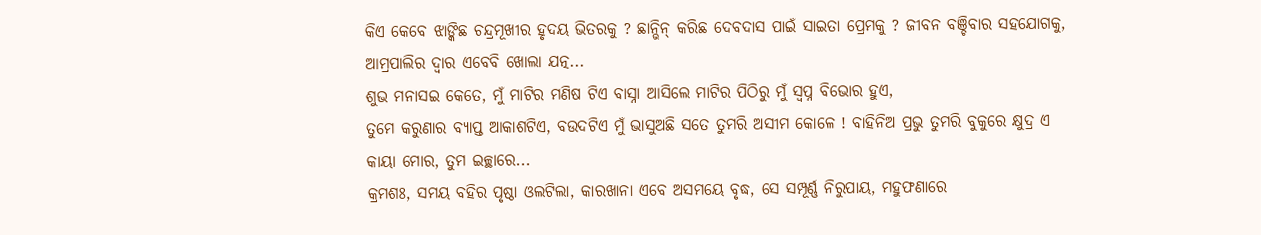କିଏ କେବେ ଝାଙ୍କିଛ ଚନ୍ଦ୍ରମୂଖୀର ହୃଦୟ ଭିତରକୁ ? ଛାନ୍ଭିନ୍ କରିଛ ଦେବଦାସ ପାଇଁ ସାଇତା ପ୍ରେମକୁ ? ଜୀବନ ବଞ୍ଚିବାର ସହଯୋଗକୁ, ଆମ୍ରପାଲିର ଦ୍ୱାର ଏବେବି ଖୋଲା ଯତ୍ନ...
ଶୁଭ ମନାସଇ କେତେ, ମୁଁ ମାଟିର ମଣିଷ ଟିଏ ବାସ୍ନା ଆସିଲେ ମାଟିର ପିଠିରୁ ମୁଁ ସ୍ୱପ୍ନ ବିଭୋର ହୁଏ,
ତୁମେ କରୁଣାର ବ୍ୟାପ୍ତ ଆକାଶଟିଏ, ବଉଦଟିଏ ମୁଁ ଭାସୁଅଛି ସତେ ତୁମରି ଅସୀମ କୋଳେ ! ବାହିନିଅ ପ୍ରଭୁ ତୁମରି ବୁକୁରେ କ୍ଷୁଦ୍ର ଏ କାୟା ମୋର, ତୁମ ଇଚ୍ଛାରେ...
କ୍ରମଶଃ, ସମୟ ବହିର ପୃଷ୍ଠା ଓଲଟିଲା, କାରଖାନା ଏବେ ଅସମୟେ ବୃଦ୍ଧ, ସେ ସମ୍ପୂର୍ଣ୍ଣ ନିରୁପାୟ, ମହୁଫଣାରେ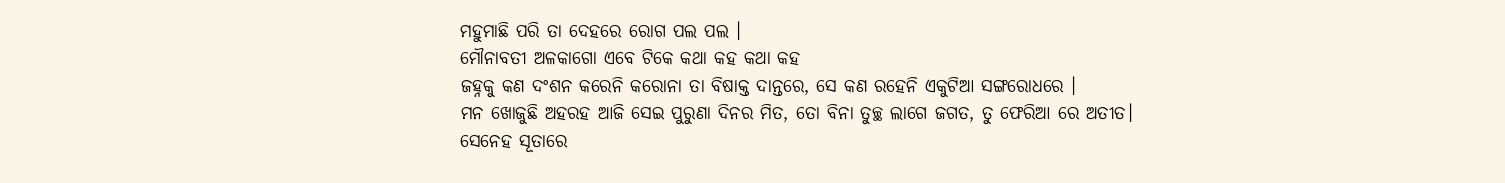ମହୁମାଛି ପରି ତା ଦେହରେ ରୋଗ ପଲ ପଲ ।
ମୌନାବତୀ ଅଳକାଗୋ ଏବେ ଟିକେ କଥା କହ କଥା କହ
ଜହ୍ନକୁ କଣ ଦଂଶନ କରେନି କରୋନା ତା ବିଷାକ୍ତ ଦାନ୍ତରେ, ସେ କଣ ରହେନି ଏକୁଟିଆ ସଙ୍ଗରୋଧରେ ।
ମନ ଖୋଜୁଛି ଅହରହ ଆଜି ସେଇ ପୁରୁଣା ଦିନର ମିତ, ତୋ ବିନା ତୁଚ୍ଛ ଲାଗେ ଜଗତ, ତୁ ଫେରିଆ ରେ ଅତୀତ।
ସେନେହ ସୂତାରେ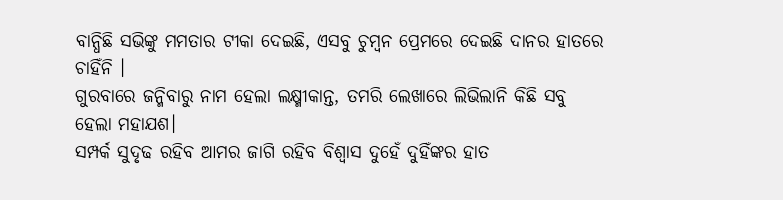ବାନ୍ଧିଛି ସଭିଙ୍କୁ ମମତାର ଟୀକା ଦେଇଛି, ଏସବୁ ଚୁମ୍ବନ ପ୍ରେମରେ ଦେଇଛି ଦାନର ହାତରେ ଚାହିଁନି ।
ଗୁରବାରେ ଜନ୍ମିବାରୁ ନାମ ହେଲା ଲକ୍ଷ୍ମୀକାନ୍ତ, ତମରି ଲେଖାରେ ଲିଭିଲାନି କିଛି ସବୁ ହେଲା ମହାଯଶ।
ସମ୍ପର୍କ ସୁଦୃଢ ରହିବ ଆମର ଜାଗି ରହିବ ବିଶ୍ୱାସ ଦୁହେଁ ଦୁହିଁଙ୍କର ହାତ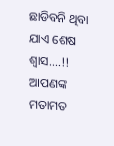ଛାଡିବନି ଥିବା ଯାଏ ଶେଷ ଶ୍ୱାସ....!!
ଆପଣଙ୍କ ମତାମତ